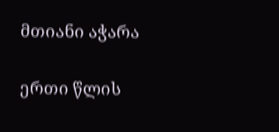მთიანი აჭარა

ერთი წლის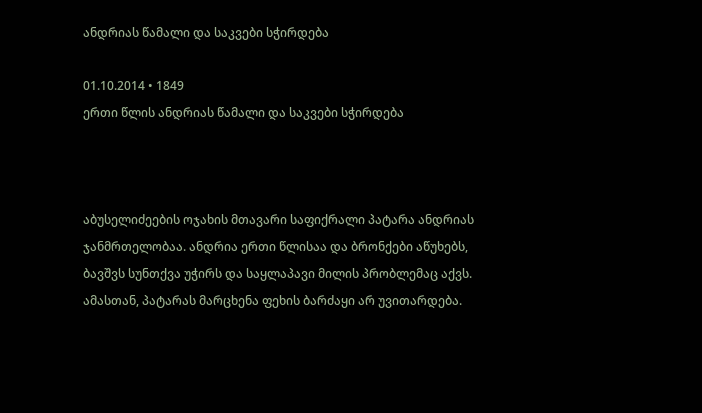ანდრიას წამალი და საკვები სჭირდება

01.10.2014 • 1849
ერთი წლის ანდრიას წამალი და საკვები სჭირდება



აბუსელიძეების ოჯახის მთავარი საფიქრალი პატარა ანდრიას ჯანმრთელობაა. ანდრია ერთი წლისაა და ბრონქები აწუხებს, ბავშვს სუნთქვა უჭირს და საყლაპავი მილის პრობლემაც აქვს. ამასთან, პატარას მარცხენა ფეხის ბარძაყი არ უვითარდება.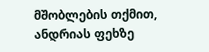მშობლების თქმით, ანდრიას ფეხზე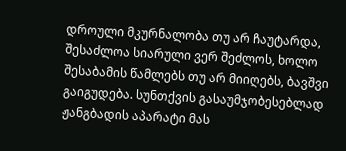დროული მკურნალობა თუ არ ჩაუტარდა, შესაძლოა სიარული ვერ შეძლოს, ხოლო შესაბამის წამლებს თუ არ მიიღებს, ბავშვი გაიგუდება. სუნთქვის გასაუმჯობესებლად ჟანგბადის აპარატი მას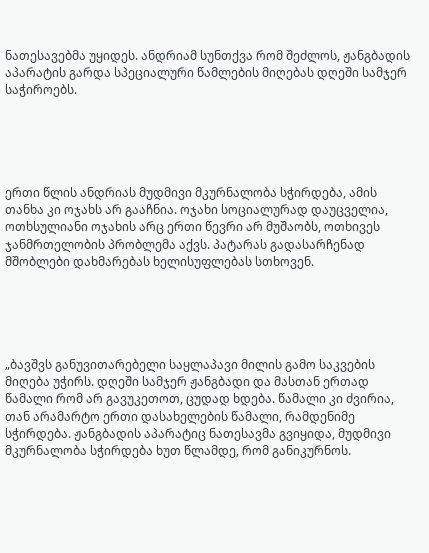ნათესავებმა უყიდეს. ანდრიამ სუნთქვა რომ შეძლოს, ჟანგბადის აპარატის გარდა სპეციალური წამლების მიღებას დღეში სამჯერ საჭიროებს.





ერთი წლის ანდრიას მუდმივი მკურნალობა სჭირდება, ამის თანხა კი ოჯახს არ გააჩნია. ოჯახი სოციალურად დაუცველია, ოთხსულიანი ოჯახის არც ერთი წევრი არ მუშაობს, ოთხივეს ჯანმრთელობის პრობლემა აქვს. პატარას გადასარჩენად მშობლები დახმარებას ხელისუფლებას სთხოვენ.





„ბავშვს განუვითარებელი საყლაპავი მილის გამო საკვების მიღება უჭირს. დღეში სამჯერ ჟანგბადი და მასთან ერთად წამალი რომ არ გავუკეთოთ, ცუდად ხდება. წამალი კი ძვირია, თან არამარტო ერთი დასახელების წამალი, რამდენიმე სჭირდება. ჟანგბადის აპარატიც ნათესავმა გვიყიდა, მუდმივი მკურნალობა სჭირდება ხუთ წლამდე, რომ განიკურნოს.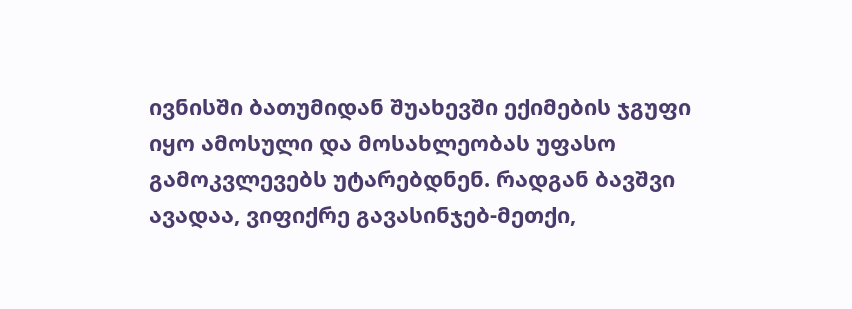ივნისში ბათუმიდან შუახევში ექიმების ჯგუფი იყო ამოსული და მოსახლეობას უფასო გამოკვლევებს უტარებდნენ. რადგან ბავშვი ავადაა, ვიფიქრე გავასინჯებ-მეთქი,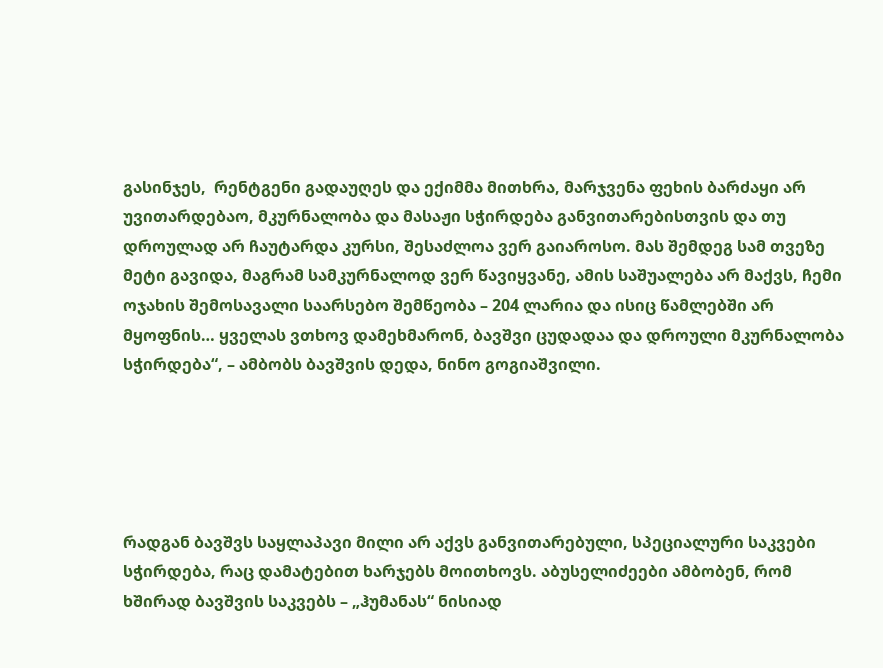გასინჯეს,  რენტგენი გადაუღეს და ექიმმა მითხრა, მარჯვენა ფეხის ბარძაყი არ უვითარდებაო, მკურნალობა და მასაჟი სჭირდება განვითარებისთვის და თუ დროულად არ ჩაუტარდა კურსი, შესაძლოა ვერ გაიაროსო. მას შემდეგ სამ თვეზე მეტი გავიდა, მაგრამ სამკურნალოდ ვერ წავიყვანე, ამის საშუალება არ მაქვს, ჩემი ოჯახის შემოსავალი საარსებო შემწეობა – 204 ლარია და ისიც წამლებში არ მყოფნის… ყველას ვთხოვ დამეხმარონ, ბავშვი ცუდადაა და დროული მკურნალობა სჭირდება“, – ამბობს ბავშვის დედა, ნინო გოგიაშვილი.





რადგან ბავშვს საყლაპავი მილი არ აქვს განვითარებული, სპეციალური საკვები სჭირდება, რაც დამატებით ხარჯებს მოითხოვს. აბუსელიძეები ამბობენ, რომ ხშირად ბავშვის საკვებს – „ჰუმანას“ ნისიად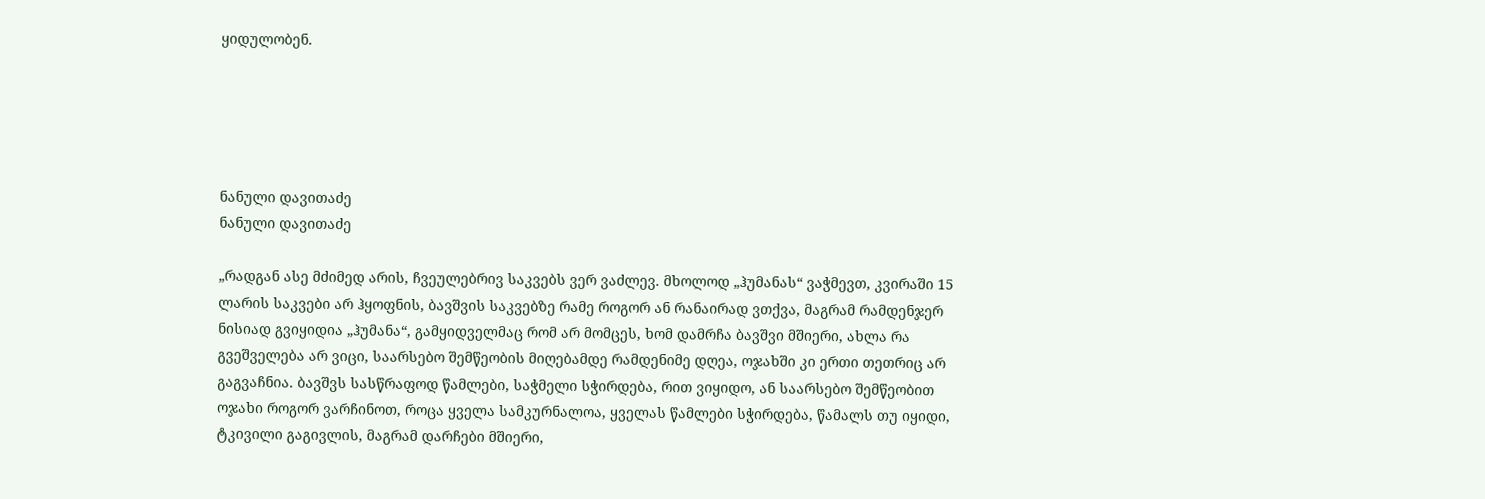ყიდულობენ.





ნანული დავითაძე
ნანული დავითაძე

„რადგან ასე მძიმედ არის, ჩვეულებრივ საკვებს ვერ ვაძლევ. მხოლოდ „ჰუმანას“ ვაჭმევთ, კვირაში 15 ლარის საკვები არ ჰყოფნის, ბავშვის საკვებზე რამე როგორ ან რანაირად ვთქვა, მაგრამ რამდენჯერ ნისიად გვიყიდია „ჰუმანა“, გამყიდველმაც რომ არ მომცეს, ხომ დამრჩა ბავშვი მშიერი, ახლა რა გვეშველება არ ვიცი, საარსებო შემწეობის მიღებამდე რამდენიმე დღეა, ოჯახში კი ერთი თეთრიც არ გაგვაჩნია. ბავშვს სასწრაფოდ წამლები, საჭმელი სჭირდება, რით ვიყიდო, ან საარსებო შემწეობით ოჯახი როგორ ვარჩინოთ, როცა ყველა სამკურნალოა, ყველას წამლები სჭირდება, წამალს თუ იყიდი, ტკივილი გაგივლის, მაგრამ დარჩები მშიერი,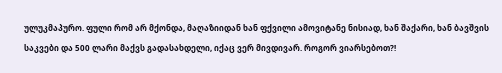ულუკმაპურო. ფული რომ არ მქონდა, მაღაზიიდან ხან ფქვილი ამოვიტანე ნისიად, ხან შაქარი, ხან ბავშვის საკვები და 500 ლარი მაქვს გადასახდელი, იქაც ვერ მივდივარ. როგორ ვიარსებოთ?!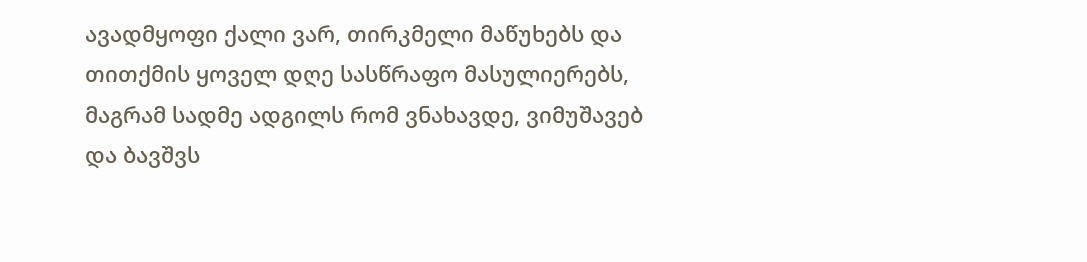ავადმყოფი ქალი ვარ, თირკმელი მაწუხებს და თითქმის ყოველ დღე სასწრაფო მასულიერებს, მაგრამ სადმე ადგილს რომ ვნახავდე, ვიმუშავებ და ბავშვს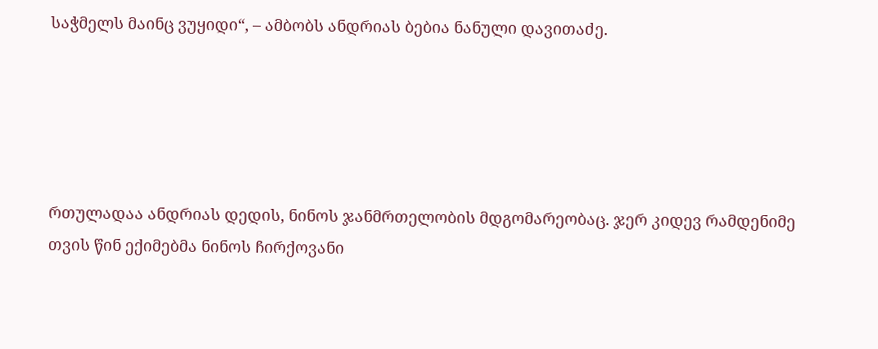საჭმელს მაინც ვუყიდი“, – ამბობს ანდრიას ბებია ნანული დავითაძე.





რთულადაა ანდრიას დედის, ნინოს ჯანმრთელობის მდგომარეობაც. ჯერ კიდევ რამდენიმე თვის წინ ექიმებმა ნინოს ჩირქოვანი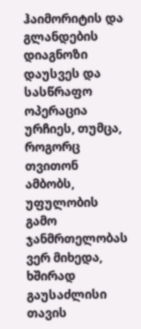ჰაიმორიტის და გლანდების დიაგნოზი დაუსვეს და სასწრაფო ოპერაცია ურჩიეს, თუმცა, როგორც თვითონ ამბობს, უფულობის გამო ჯანმრთელობას ვერ მიხედა, ხშირად გაუსაძლისი თავის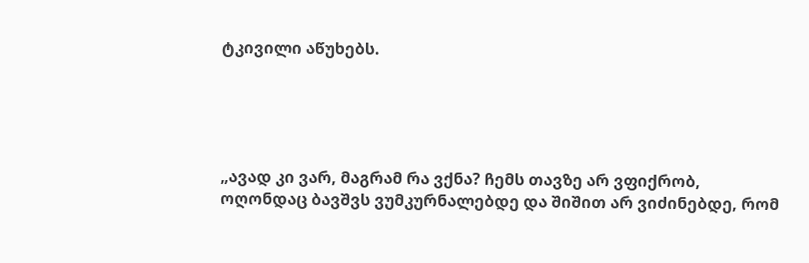ტკივილი აწუხებს.





„ავად კი ვარ, მაგრამ რა ვქნა? ჩემს თავზე არ ვფიქრობ, ოღონდაც ბავშვს ვუმკურნალებდე და შიშით არ ვიძინებდე, რომ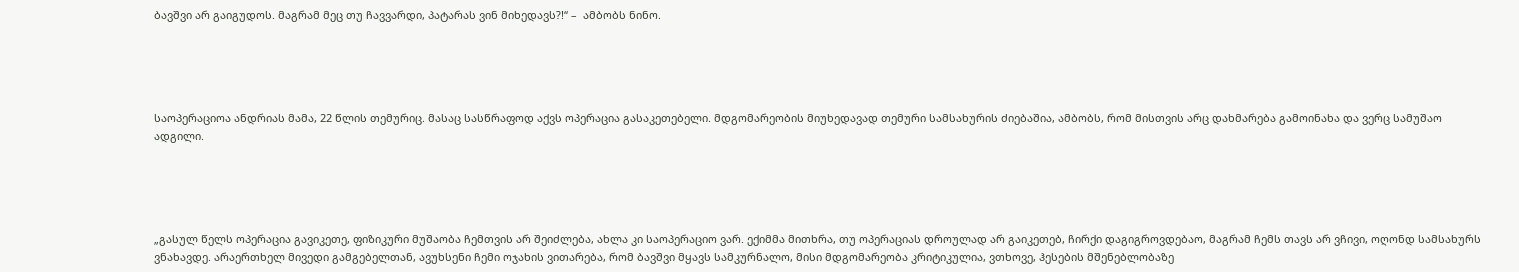ბავშვი არ გაიგუდოს. მაგრამ მეც თუ ჩავვარდი, პატარას ვინ მიხედავს?!“ –  ამბობს ნინო.





საოპერაციოა ანდრიას მამა, 22 წლის თემურიც. მასაც სასწრაფოდ აქვს ოპერაცია გასაკეთებელი. მდგომარეობის მიუხედავად თემური სამსახურის ძიებაშია, ამბობს, რომ მისთვის არც დახმარება გამოინახა და ვერც სამუშაო ადგილი.





„გასულ წელს ოპერაცია გავიკეთე, ფიზიკური მუშაობა ჩემთვის არ შეიძლება, ახლა კი საოპერაციო ვარ. ექიმმა მითხრა, თუ ოპერაციას დროულად არ გაიკეთებ, ჩირქი დაგიგროვდებაო, მაგრამ ჩემს თავს არ ვჩივი, ოღონდ სამსახურს ვნახავდე. არაერთხელ მივედი გამგებელთან, ავუხსენი ჩემი ოჯახის ვითარება, რომ ბავშვი მყავს სამკურნალო, მისი მდგომარეობა კრიტიკულია, ვთხოვე, ჰესების მშენებლობაზე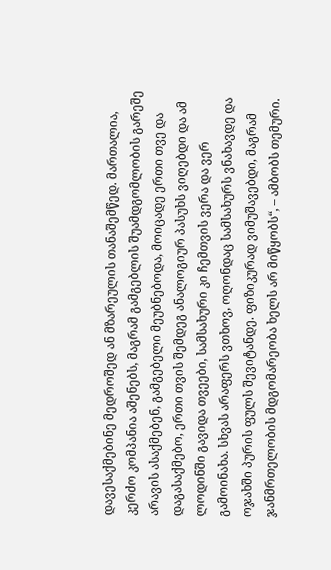დავესაქმებინე მედროშედ ან მზარეულის თანაშემწედ. მართალია, კერძო კომპანია აშენებს, მაგრამ გამგებლის შუამდგომლობის გარეშე არავის ასაქმებენ, გამგებელი მეუბნებოდა, მოიცადე ერთი თვე და დაგასაქმებო, ერთი თვის შემდეგ ანალოგიურ პასუხს ვიღებდი და ამ ლოდინში გავიდა თვეები, სამსახური კი ჩემთვის ვერა და ვერ გამოინახა. სხვას არაფერს ვთხოვ, ოღონდაც სამსახურს ვნახავდე და ოჯახში პურის ფულს შევიტანდე. ფიზიკურად ვიმუშავებდი, მაგრამ ჯანმრთელობის მდგომარეობა ხელს არ მიწყობს“, – ამბობს თემური.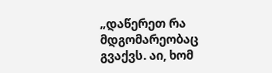„დაწერეთ რა მდგომარეობაც გვაქვს. აი, ხომ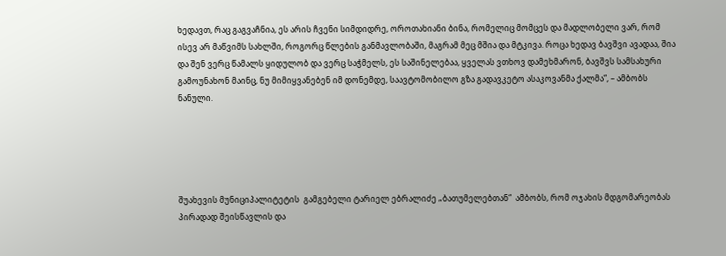ხედავთ, რაც გაგვაჩნია, ეს არის ჩვენი სიმდიდრე, ოროთახიანი ბინა, რომელიც მომცეს და მადლობელი ვარ, რომ ისევ არ მაწვიმს სახლში, როგორც წლების განმავლობაში, მაგრამ მეც მშია და მტკივა. როცა ხედავ ბავშვი ავადაა, შია და შენ ვერც წამალს ყიდულობ და ვერც საჭმელს, ეს საშინელებაა, ყველას ვთხოვ დამეხმარონ, ბავშვს სამსახური გამოუნახონ მაინც, ნუ მიმიყვანებენ იმ დონემდე, საავტომობილო გზა გადავკეტო ასაკოვანმა ქალმა“, – ამბობს ნანული.





შუახევის მუნიციპალიტეტის  გამგებელი ტარიელ ებრალიძე „ბათუმელებთან“  ამბობს, რომ ოჯახის მდგომარეობას პირადად შეისწავლის და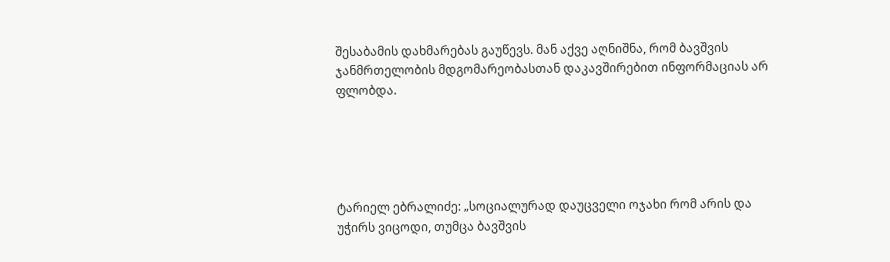შესაბამის დახმარებას გაუწევს. მან აქვე აღნიშნა, რომ ბავშვის ჯანმრთელობის მდგომარეობასთან დაკავშირებით ინფორმაციას არ ფლობდა.





ტარიელ ებრალიძე: „სოციალურად დაუცველი ოჯახი რომ არის და უჭირს ვიცოდი, თუმცა ბავშვის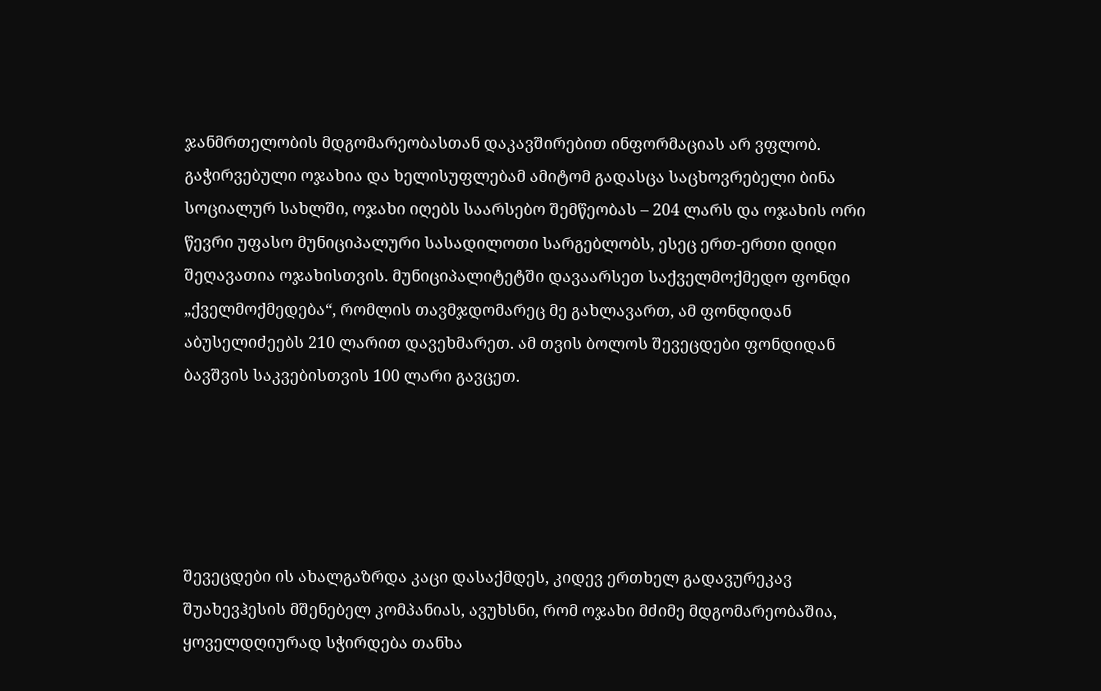ჯანმრთელობის მდგომარეობასთან დაკავშირებით ინფორმაციას არ ვფლობ. გაჭირვებული ოჯახია და ხელისუფლებამ ამიტომ გადასცა საცხოვრებელი ბინა სოციალურ სახლში, ოჯახი იღებს საარსებო შემწეობას – 204 ლარს და ოჯახის ორი წევრი უფასო მუნიციპალური სასადილოთი სარგებლობს, ესეც ერთ-ერთი დიდი შეღავათია ოჯახისთვის. მუნიციპალიტეტში დავაარსეთ საქველმოქმედო ფონდი „ქველმოქმედება“, რომლის თავმჯდომარეც მე გახლავართ, ამ ფონდიდან აბუსელიძეებს 210 ლარით დავეხმარეთ. ამ თვის ბოლოს შევეცდები ფონდიდან ბავშვის საკვებისთვის 100 ლარი გავცეთ.





შევეცდები ის ახალგაზრდა კაცი დასაქმდეს, კიდევ ერთხელ გადავურეკავ შუახევჰესის მშენებელ კომპანიას, ავუხსნი, რომ ოჯახი მძიმე მდგომარეობაშია, ყოველდღიურად სჭირდება თანხა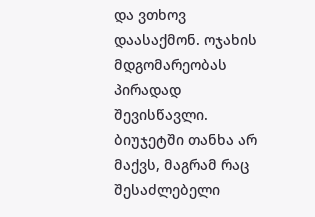და ვთხოვ დაასაქმონ. ოჯახის მდგომარეობას პირადად შევისწავლი. ბიუჯეტში თანხა არ მაქვს, მაგრამ რაც შესაძლებელი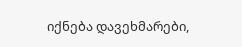იქნება დავეხმარები,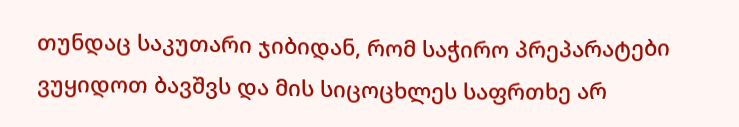თუნდაც საკუთარი ჯიბიდან, რომ საჭირო პრეპარატები ვუყიდოთ ბავშვს და მის სიცოცხლეს საფრთხე არ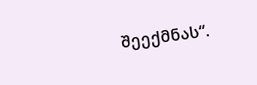შეექმნას“.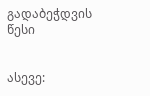გადაბეჭდვის წესი


ასევე: